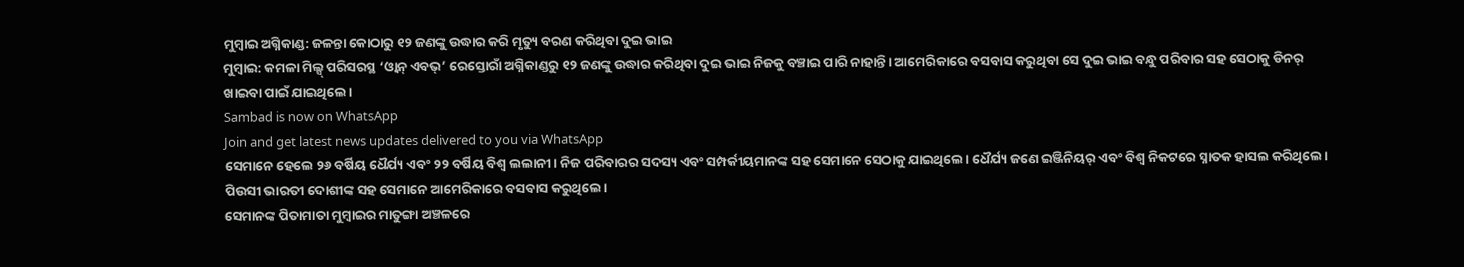ମୁମ୍ବାଇ ଅଗ୍ନିକାଣ୍ଡ: ଜଳନ୍ତା କୋଠାରୁ ୧୨ ଜଣଙ୍କୁ ଉଦ୍ଧାର କରି ମୃତ୍ୟୁ ବରଣ କରିଥିବା ଦୁଇ ଭାଇ
ମୁମ୍ବାଇ: କମଳା ମିଲ୍ସ୍ ପରିସରସ୍ଥ ‘ଓ୍ଵାନ୍ ଏବଭ୍’ ରେସ୍ତୋରାଁ ଅଗ୍ନିକାଣ୍ଡରୁ ୧୨ ଜଣଙ୍କୁ ଉଦ୍ଧାର କରିଥିବା ଦୁଇ ଭାଇ ନିଜକୁ ବଞ୍ଚାଇ ପାରି ନାହାନ୍ତି। ଆମେରିକାରେ ବସବାସ କରୁଥିବା ସେ ଦୁଇ ଭାଇ ବନ୍ଧୁ ପରିବାର ସହ ସେଠାକୁ ଡିନର୍ ଖାଇବା ପାଇଁ ଯାଇଥିଲେ।
Sambad is now on WhatsApp
Join and get latest news updates delivered to you via WhatsApp
ସେମାନେ ହେଲେ ୨୬ ବର୍ଷିୟ ଧୈର୍ଯ୍ୟ ଏବଂ ୨୨ ବର୍ଷିୟ ବିଶ୍ୱ ଲଲାନୀ। ନିଜ ପରିବାରର ସଦସ୍ୟ ଏବଂ ସମ୍ପର୍କୀୟମାନଙ୍କ ସହ ସେମାନେ ସେଠାକୁ ଯାଇଥିଲେ। ଧୈର୍ଯ୍ୟ ଜଣେ ଇଞ୍ଜିନିୟର୍ ଏବଂ ବିଶ୍ୱ ନିକଟରେ ସ୍ନାତକ ହାସଲ କରିଥିଲେ। ପିଉସୀ ଭାରତୀ ଦୋଶୀଙ୍କ ସହ ସେମାନେ ଆମେରିକାରେ ବସବାସ କରୁଥିଲେ।
ସେମାନଙ୍କ ପିତାମାତା ମୁମ୍ବାଇର ମାତୁଙ୍ଗା ଅଞ୍ଚଳରେ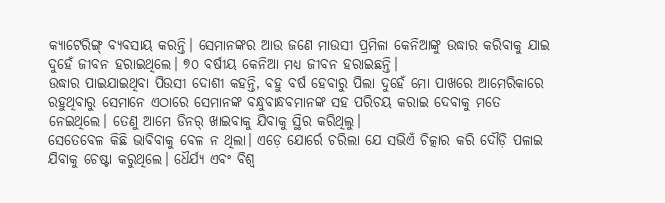କ୍ୟାଟେରିଙ୍ଗ୍ ବ୍ୟବସାୟ କରନ୍ତି। ସେମାନଙ୍କର ଆଉ ଜଣେ ମାଉସୀ ପ୍ରମିଳା କେନିଆଙ୍କୁ ଉଦ୍ଧାର କରିବାକୁ ଯାଇ ଦୁହେଁ ଜୀବନ ହରାଇଥିଲେ। ୭୦ ବର୍ଷୀୟ କେନିଆ ମଧ୍ୟ ଜୀବନ ହରାଇଛନ୍ତି।
ଉଦ୍ଧାର ପାଇଯାଇଥିବା ପିଉସୀ ଦୋଶୀ କହନ୍ତି, ବହୁ ବର୍ଷ ହେବାରୁ ପିଲା ଦୁହେଁ ମୋ ପାଖରେ ଆମେରିକାରେ ରହୁଥିବାରୁ ସେମାନେ ଏଠାରେ ସେମାନଙ୍କ ବନ୍ଧୁବାନ୍ଧବମାନଙ୍କ ସହ ପରିଚୟ କରାଇ ଦେବାକୁ ମତେ ନେଇଥିଲେ। ତେଣୁ ଆମେ ଡିନର୍ ଖାଇବାକୁ ଯିବାକୁ ସ୍ଥିର କରିଥିଲୁ।
ସେତେବେଳ କିଛି ଭାବିବାକୁ ବେଳ ନ ଥିଲା। ଏଡ଼େ ଯୋର୍ରେ ଚରିଲା ଯେ ସଭିଏଁ ଚିତ୍କାର କରି ଦୌଡ଼ି ପଳାଇ ଯିବାକୁ ଚେଷ୍ଟା କରୁଥିଲେ। ଧୈର୍ଯ୍ୟ ଏବଂ ବିଶ୍ୱ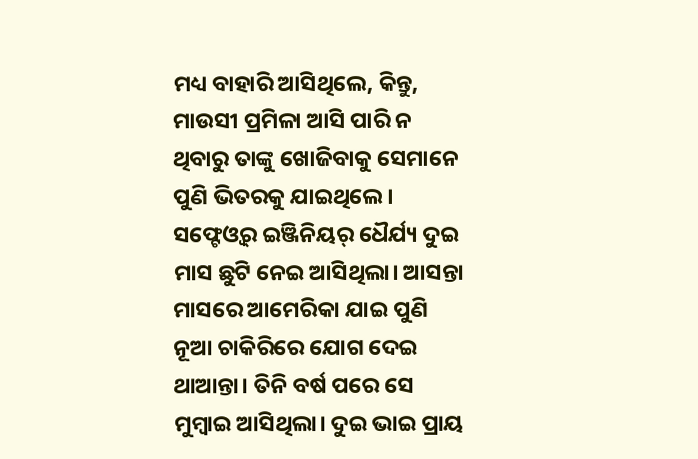ମଧ୍ୟ ବାହାରି ଆସିଥିଲେ, କିନ୍ତୁ, ମାଉସୀ ପ୍ରମିଳା ଆସି ପାରି ନ ଥିବାରୁ ତାଙ୍କୁ ଖୋଜିବାକୁ ସେମାନେ ପୁଣି ଭିତରକୁ ଯାଇଥିଲେ।
ସଫ୍ଟେଓ୍ଵର୍ ଇଞ୍ଜିନିୟର୍ ଧୈର୍ଯ୍ୟ ଦୁଇ ମାସ ଛୁଟି ନେଇ ଆସିଥିଲା। ଆସନ୍ତା ମାସରେ ଆମେରିକା ଯାଇ ପୁଣି ନୂଆ ଚାକିରିରେ ଯୋଗ ଦେଇ ଥାଆନ୍ତା। ତିନି ବର୍ଷ ପରେ ସେ ମୁମ୍ବାଇ ଆସିଥିଲା। ଦୁଇ ଭାଇ ପ୍ରାୟ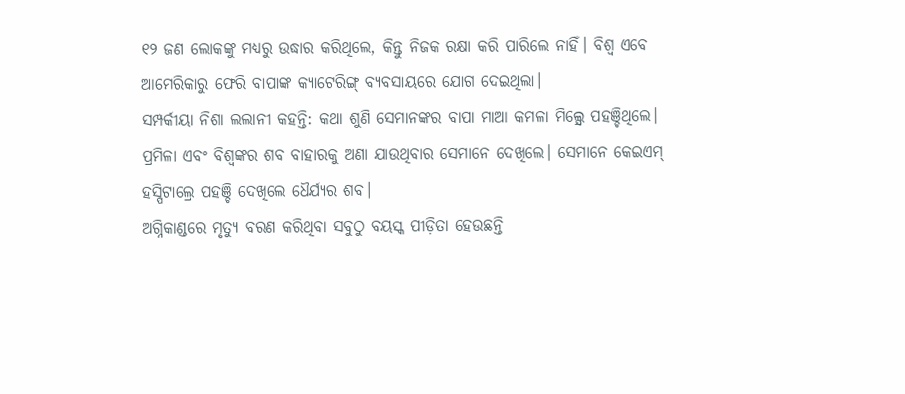୧୨ ଜଣ ଲୋକଙ୍କୁ ମଧ୍ୟରୁ ଉଦ୍ଧାର କରିଥିଲେ, କିନ୍ତୁ ନିଜକ ରକ୍ଷା କରି ପାରିଲେ ନାହିଁ। ବିଶ୍ୱ ଏବେ ଆମେରିକାରୁ ଫେରି ବାପାଙ୍କ କ୍ୟାଟେରିଙ୍ଗ୍ ବ୍ୟବସାୟରେ ଯୋଗ ଦେଇଥିଲା।
ସମ୍ପର୍କୀୟା ନିଶା ଲଲାନୀ କହନ୍ତି: କଥା ଶୁଣି ସେମାନଙ୍କର ବାପା ମାଆ କମଳା ମିଲ୍ସ୍ରେ ପହଞ୍ଚିଥିଲେ। ପ୍ରମିଳା ଏବଂ ବିଶ୍ୱଙ୍କର ଶବ ବାହାରକୁ ଅଣା ଯାଉଥିବାର ସେମାନେ ଦେଖିଲେ। ସେମାନେ କେଇଏମ୍ ହସ୍ପିଟାଲ୍ରେ ପହଞ୍ଚି ଦେଖିଲେ ଧୈର୍ଯ୍ୟର ଶବ।
ଅଗ୍ନିକାଣ୍ଡରେ ମୃତ୍ୟୁ ବରଣ କରିଥିବା ସବୁଠୁ ବୟସ୍କ ପୀଡ଼ିତା ହେଉଛନ୍ତି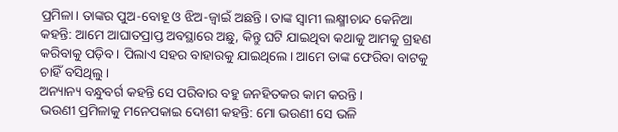ପ୍ରମିଳା। ତାଙ୍କର ପୁଅ-ବୋହୂ ଓ ଝିଅ-ଜ୍ୱାଇଁ ଅଛନ୍ତି। ତାଙ୍କ ସ୍ୱାମୀ ଲକ୍ଷ୍ମୀଚାନ୍ଦ କେନିଆ କହନ୍ତି: ଆମେ ଆଘାତପ୍ରାପ୍ତ ଅବସ୍ଥାରେ ଅଛୁ, କିନ୍ତୁ ଘଟି ଯାଇଥିବା କଥାକୁ ଆମକୁ ଗ୍ରହଣ କରିବାକୁ ପଡ଼ିବ। ପିଲାଏ ସହର ବାହାରକୁ ଯାଇଥିଲେ। ଆମେ ତାଙ୍କ ଫେରିବା ବାଟକୁ ଚାହିଁ ବସିଥିଲୁ।
ଅନ୍ୟାନ୍ୟ ବନ୍ଧୁବର୍ଗ କହନ୍ତି ସେ ପରିବାର ବହୁ ଜନହିତକର କାମ କରନ୍ତି।
ଭଉଣୀ ପ୍ରମିଳାକୁ ମନେପକାଇ ଦୋଶୀ କହନ୍ତି: ମୋ ଭଉଣୀ ସେ ଭଳି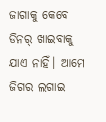ଜାଗାକୁ କେବେ ଡିନର୍ ଖାଇବାକୁ ଯାଏ ନାହିଁ। ଆମେ ଜିଗର ଲଗାଇ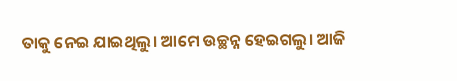ତାକୁ ନେଇ ଯାଇଥିଲୁ। ଆମେ ଉଚ୍ଛନ୍ନ ହେଇଗଲୁ। ଆଜି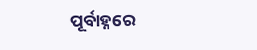ପୂର୍ବାହ୍ନରେ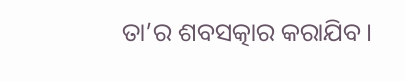ତା’ର ଶବସତ୍କାର କରାଯିବ।